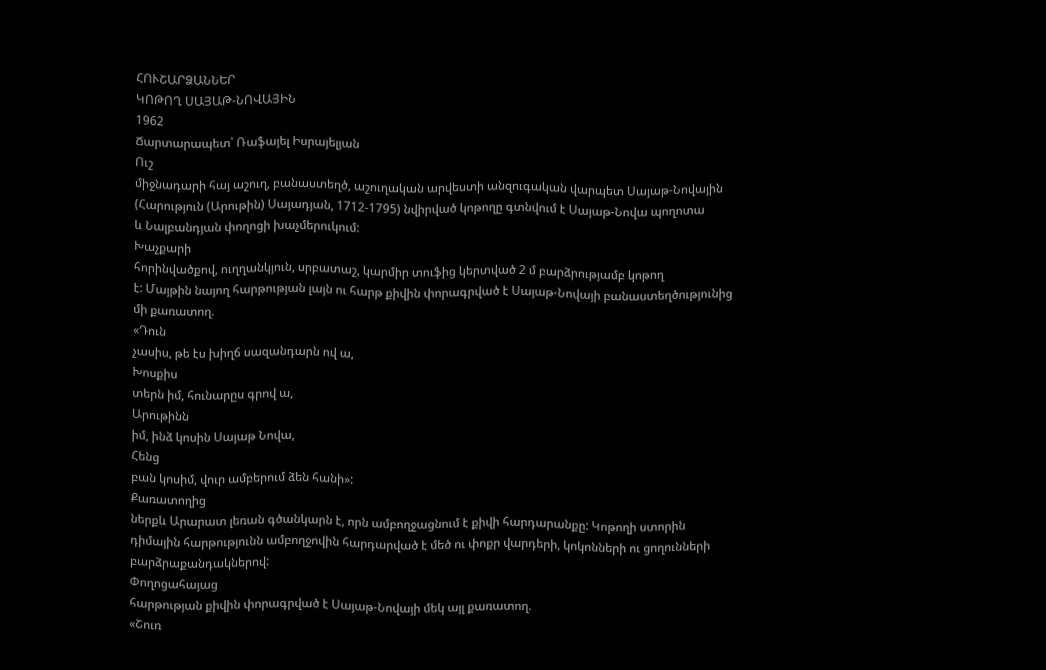ՀՈՒՇԱՐՁԱՆՆԵՐ
ԿՈԹՈՂ ՍԱՅԱԹ-ՆՈՎԱՅԻՆ
1962
Ճարտարապետ՝ Ռաֆայել Իսրայելյան
Ուշ
միջնադարի հայ աշուղ, բանաստեղծ, աշուղական արվեստի անզուգական վարպետ Սայաթ-Նովային
(Հարություն (Արութին) Սայադյան, 1712-1795) նվիրված կոթողը գտնվում է Սայաթ-Նովա պողոտա
և Նալբանդյան փողոցի խաչմերուկում:
Խաչքարի
հորինվածքով, ուղղանկյուն, սրբատաշ, կարմիր տուֆից կերտված 2 մ բարձրությամբ կոթող
է: Մայթին նայող հարթության լայն ու հարթ քիվին փորագրված է Սայաթ-Նովայի բանաստեղծությունից
մի քառատող.
«Դուն
չասիս, թե էս խիղճ սազանդարն ով ա,
Խոսքիս
տերն իմ, հունարըս գրով ա,
Արութինն
իմ, ինձ կոսին Սայաթ Նովա,
Հենց
բան կոսիմ, վուր ամբերում ձեն հանի»:
Քառատողից
ներքև Արարատ լեռան գծանկարն է, որն ամբողջացնում է քիվի հարդարանքը: Կոթողի ստորին
դիմային հարթությունն ամբողջովին հարդարված է մեծ ու փոքր վարդերի, կոկոնների ու ցողունների
բարձրաքանդակներով:
Փողոցահայաց
հարթության քիվին փորագրված է Սայաթ-Նովայի մեկ այլ քառատող.
«Շուռ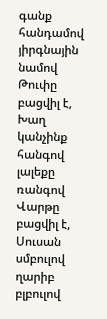գանք հանդամով յիրգնային նամով
Թուփը
բացվիլ է,
Խաղ
կանչինք հանգով լալեքը ռանգով
Վարթը
բացվիլ է,
Սուսան
սմբուլով ղարիբ բլբուլով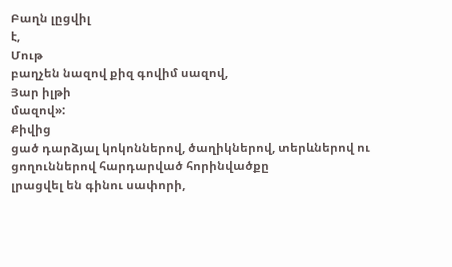Բաղն լըցվիլ
է,
Մութ
բաղչեն նազով քիզ գովիմ սազով,
Յար իլթի
մազով»:
Քիվից
ցած դարձյալ կոկոններով, ծաղիկներով, տերևներով ու ցողուններով հարդարված հորինվածքը
լրացվել են գինու սափորի,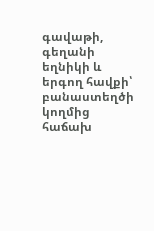գավաթի, գեղանի եղնիկի և երգող հավքի՝ բանաստեղծի կողմից
հաճախ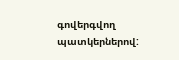գովերգվող պատկերներով: